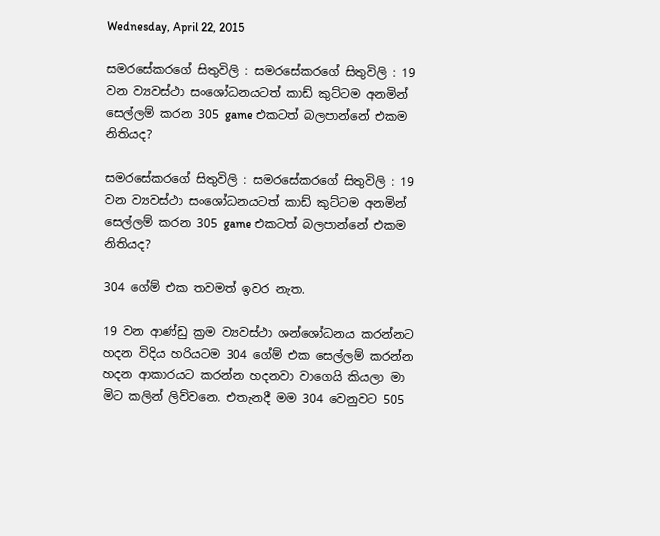Wednesday, April 22, 2015

සමරසේකරගේ සිතුවිලි : සමරසේකරගේ සිතුවිලි : 19 වන ව්‍යවස්ථා සංශෝධනයටත් කාඩ් කුට්ටම අනමින් සෙල්ලම් කරන 305 game එකටත් බලපාන්නේ එකම නිතියද?

සමරසේකරගේ සිතුවිලි : සමරසේකරගේ සිතුවිලි : 19 වන ව්‍යවස්ථා සංශෝධනයටත් කාඩ් කුට්ටම අනමින් සෙල්ලම් කරන 305 game එකටත් බලපාන්නේ එකම නිතියද?

304 ගේම් එක තවමත් ඉවර නැත.

19 වන ආණ්ඩු ක්‍රම ව්‍යවස්ථා ශන්ශෝධනය කරන්නට හදන විදිය හරියටම 304 ගේම් එක සෙල්ලම් කරන්න හදන ආකාරයට කරන්න හදනවා වාගෙයි කියලා මා මිට කලින් ලිව්වනෙ. එතැනදී මම 304 වෙනුවට 505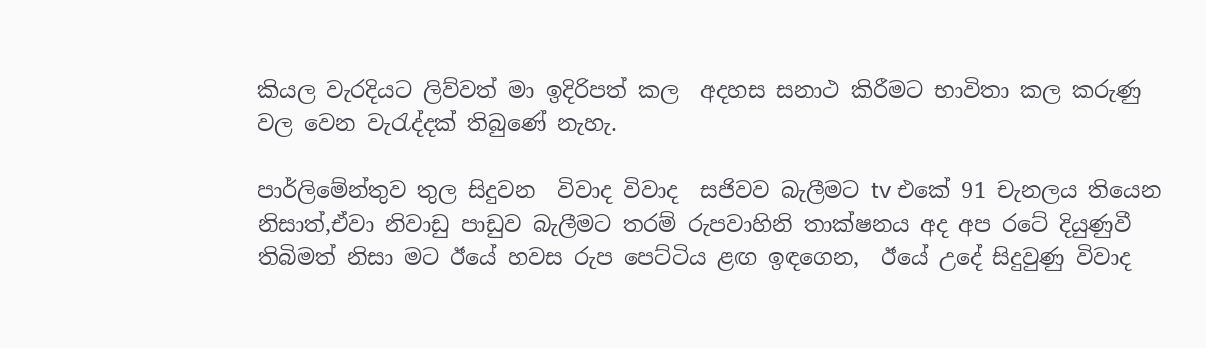කියල වැරදියට ලිව්වත් මා ඉදිරිපත් කල  අදහස සනාථ කිරීමට භාවිතා කල කරුණු වල වෙන වැරැද්දක් තිබුණේ නැහැ.

පාර්ලිමේන්තුව තුල සිදුවන  විවාද විවාද  සජිවව බැලීමට tv එකේ 91 චැනලය තියෙන නිසාත්,ඒවා නිවාඩු පාඩුව බැලීමට තරම් රුපවාහිනි තාක්ෂනය අද අප රටේ දියුණුවී තිබිමත් නිසා මට ඊයේ හවස රුප පෙට්ටිය ළඟ ඉඳගෙන,  ඊයේ උදේ සිදුවුණු විවාද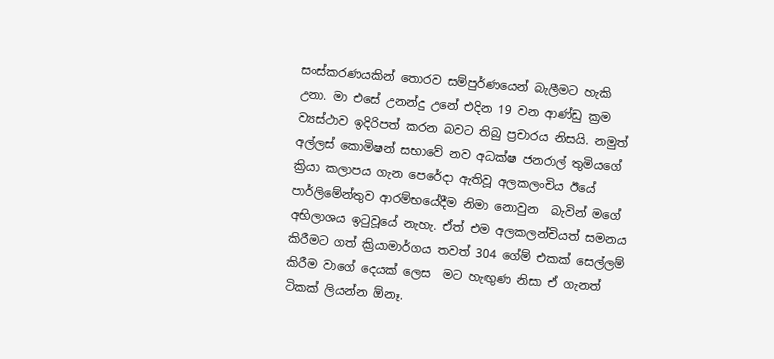සංස්කරණයකින් තොරව සම්පුර්ණයෙන් බැලීමට හැකි උනා. මා එසේ උනන්දු උනේ එදින 19 වන ආණ්ඩු ක්‍රම ව්‍යස්ථාව ඉදිරිපත් කරන බවට තිබු ප්‍රචාරය නිසයි. නමුත් අල්ලස් කොමිෂන් සභාවේ නව අධක්ෂ ජනරාල් තුමියගේ ක්‍රියා කලාපය ගැන පෙරේදා ඇතිවූ අලකලංචිය ඊයේ පාර්ලිමේන්තුව ආරම්භයේදීම නිමා නොවුන  බැවින් මගේ අභිලාශය ඉටුවූයේ නැහැ. ඒත් එම අලකලන්චියත් සමනය කිරීමට ගත් ක්‍රියාමාර්ගය තවත් 304 ගේම් එකක් සෙල්ලම් කිරීම වාගේ දෙයක් ලෙස  මට හැඟුණ නිසා ඒ ගැනත් ටිකක් ලියන්න ඕනෑ.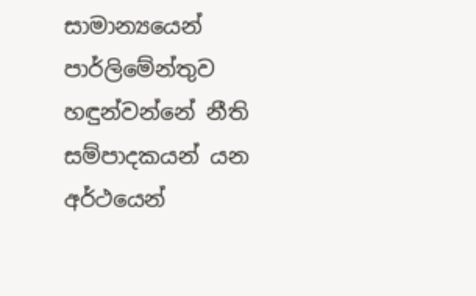සාමාන්‍යයෙන් පාර්ලිමේන්තුව හඳුන්වන්නේ නීති සම්පාදකයන් යන අර්ථයෙන්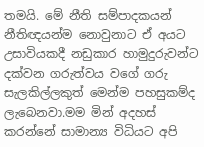තමයි. මේ නීති සම්පාදකයන් නීතිඥයන්ම නොවුනාට ඒ අයට උසාවියකදී නඩුකාර හාමුදුරුවන්ට දක්වන ගරුත්වය වගේ ගරු සැලකිල්ලකුත් මෙන්ම පහසුකම්ද ලැබෙනවා.මම මින් අදහස් කරන්නේ සාමාන්‍ය විධියට අපි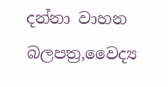දන්නා වාහන බලපත්‍ර,වෛද්‍ය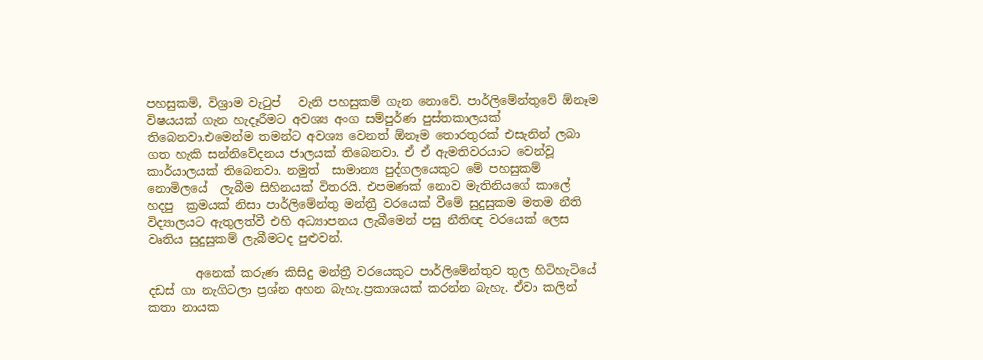පහසුකම්, විශ්‍රාම වැටුප්   වැනි පහසුකම් ගැන නොවේ. පාර්ලිමේන්තුවේ ඕනෑම විෂයයක් ගැන හැදෑරීමට අවශ්‍ය අංග සම්පුර්ණ පුස්තකාලයක් තිබෙනවා.එමෙන්ම තමන්ට අවශ්‍ය වෙනත් ඕනෑම තොරතුරක් එසැනින් ලබා ගත හැකි සන්නිවේදනය ජාලයක් තිබෙනවා. ඒ ඒ ඇමතිවරයාට වෙන්වූ කාර්යාලයක් තිබෙනවා. නමුත්  සාමාන්‍ය පුද්ගලයෙකුට මේ පහසුකම් නොමිලයේ  ලැබීම සිහිනයක් විතරයි. එපමණක් නොව මැතිනියගේ කාලේ හදපු  ක්‍රමයක් නිසා පාර්ලිමේන්තු මන්ත්‍රී වරයෙක් වීමේ සුදුසුකම මතම නීති විද්‍යාලයට ඇතුලත්වී එහි අධ්‍යාපනය ලැබීමෙන් පසු නීතිඥ වරයෙක් ලෙස වෘතිය සුදුසුකම් ලැබීමටද පුළුවන්.

        අනෙක් කරුණ කිසිදු මන්ත්‍රී වරයෙකුට පාර්ලිමේන්තුව තුල හිටිහැටියේ දඩස් ගා නැගිටලා ප්‍රශ්න අහන බැහැ.ප්‍රකාශයක් කරන්න බැහැ. ඒවා කලින් කතා නායක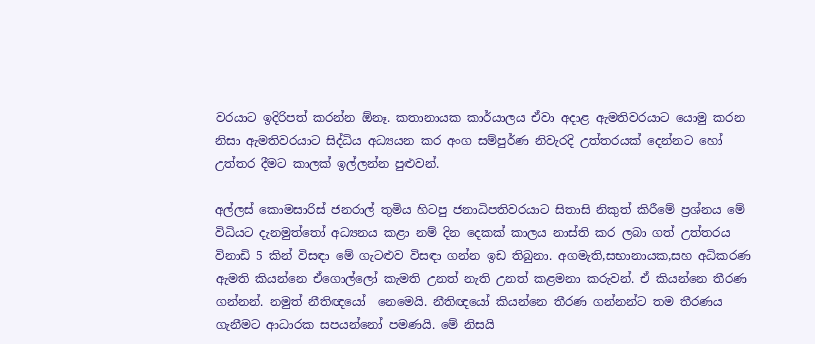වරයාට ඉදිරිපත් කරන්න ඕනෑ. කතානායක කාර්යාලය ඒවා අදාළ ඇමතිවරයාට යොමු කරන නිසා ඇමතිවරයාට සිද්ධිය අධ්‍යයන කර අංග සම්පුර්ණ නිවැරදි උත්තරයක් දෙන්නට හෝ උත්තර දීමට කාලක් ඉල්ලන්න පුළුවන්.

අල්ලස් කොමසාරිස් ජනරාල් තුමිය හිටපු ජනාධිපතිවරයාට සිතාසි නිකුත් කිරීමේ ප්‍රශ්නය මේ විධියට දැනමුත්තෝ අධ්‍යනය කළා නම් දින දෙකක් කාලය නාස්ති කර ලබා ගත් උත්තරය   විනාඩි 5 කින් විසඳා මේ ගැටළුව විසඳා ගන්න ඉඩ තිබුනා. අගමැති,සභානායක,සහ අධිකරණ ඇමති කියන්නෙ ඒගොල්ලෝ කැමති උනත් නැති උනත් කළමනා කරුවන්. ඒ කියන්නෙ තීරණ  ගන්නන්. නමුත් නීතිඥයෝ  නෙමෙයි. නීතිඥයෝ කියන්නෙ තීරණ ගන්නන්ට තම තීරණය ගැනීමට ආධාරක සපයන්නෝ පමණයි. මේ නිසයි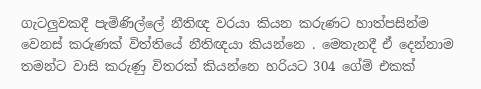ගැටලුවකදී පැමිණිල්ලේ නීතිඥ වරයා කියන කරුණට හාත්පසින්ම වෙනස් කරුණක් විත්තියේ නීතිඥයා කියන්නෙ . මෙතැනදී ඒ දෙන්නාම තමන්ට වාසි කරුණු විතරක් කියන්නෙ හරියට 304 ගේම් එකක්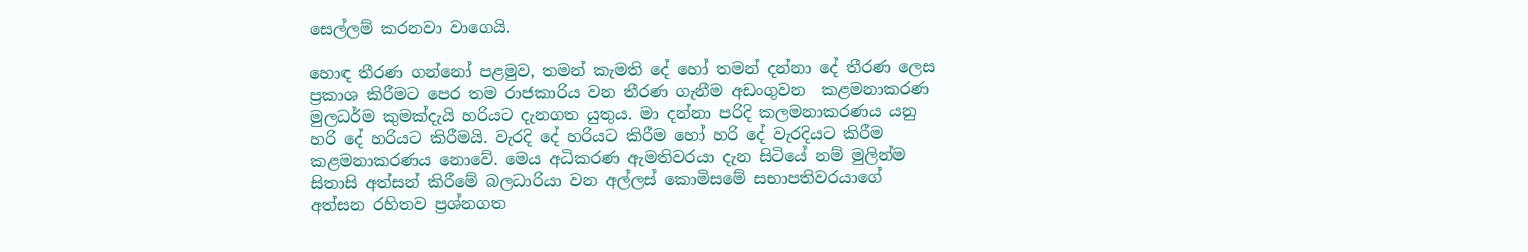සෙල්ලම් කරනවා වාගෙයි.

හොඳ තීරණ ගන්නෝ පළමුව, තමන් කැමති දේ හෝ තමන් දන්නා දේ තීරණ ලෙස ප්‍රකාශ කිරීමට පෙර තම රාජකාරිය වන තීරණ ගැනීම අඩංගුවන  කළමනාකරණ මුලධර්ම කුමක්දැයි හරියට දැනගත යුතුය. මා දන්නා පරිදි කලමනාකරණය යනු හරි දේ හරියට කිරීමයි. වැරදි දේ හරියට කිරීම හෝ හරි දේ වැරදියට කිරීම කළමනාකරණය නොවේ. මෙය අධිකරණ ඇමතිවරයා දැන සිටියේ නම් මුලින්ම සිතාසි අත්සන් කිරීමේ බලධාරියා වන අල්ලස් කොමිසමේ සභාපතිවරයාගේ අත්සන රහිතව ප්‍රශ්නගත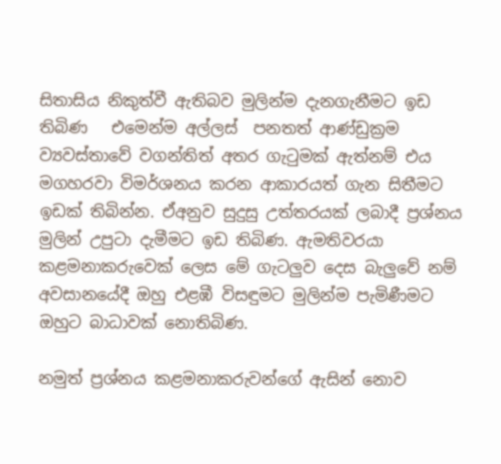සිතාසිය නිකුත්වී ඇතිබව මුලින්ම දැනගැනීමට ඉඩ තිබිණ   එමෙන්ම අල්ලස්  පනතත් ආණ්ඩුක්‍රම ව්‍යවස්තාවේ වගන්තිත් අතර ගැටුමක් ඇත්නම් එය මගහරවා විමර්ශනය කරන ආකාරයත් ගැන සිතීමට ඉඩක් තිබින්න. ඒඅනුව සුදුසු උත්තරයක් ලබාදී ප්‍රශ්නය මුලින් උපුටා දැමීමට ඉඩ තිබිණ. ඇමතිවරයා කළමනාකරුවෙක් ලෙස මේ ගැටලුව දෙස බැලුවේ නම් අවසානයේදී ඔහු එළඹී විසඳුමට මුලින්ම පැමිණීමට ඔහුට බාධාවක් නොතිබිණ.

නමුත් ප්‍රශ්නය කළමනාකරුවන්ගේ ඇසින් නොව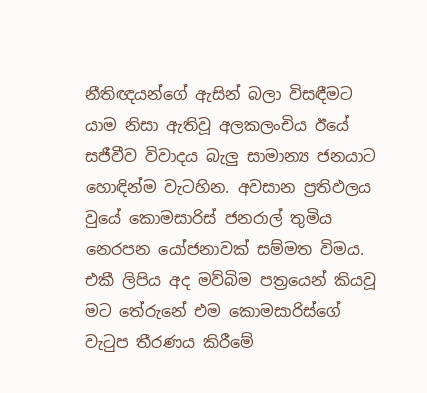නීතිඥයන්ගේ ඇසින් බලා විසඳීමට යාම නිසා ඇතිවූ අලකලංචිය ඊයේ සජීවීව විවාදය බැලු සාමාන්‍ය ජනයාට හොඳින්ම වැටහින. අවසාන ප්‍රතිඵලය වුයේ කොමසාරිස් ජනරාල් තුමිය නෙරපන යෝජනාවක් සම්මත විමය. එකී ලිපිය අද මව්බිම පත්‍රයෙන් කියවූ මට තේරුනේ එම කොමසාරිස්ගේ වැටුප තීරණය කිරීමේ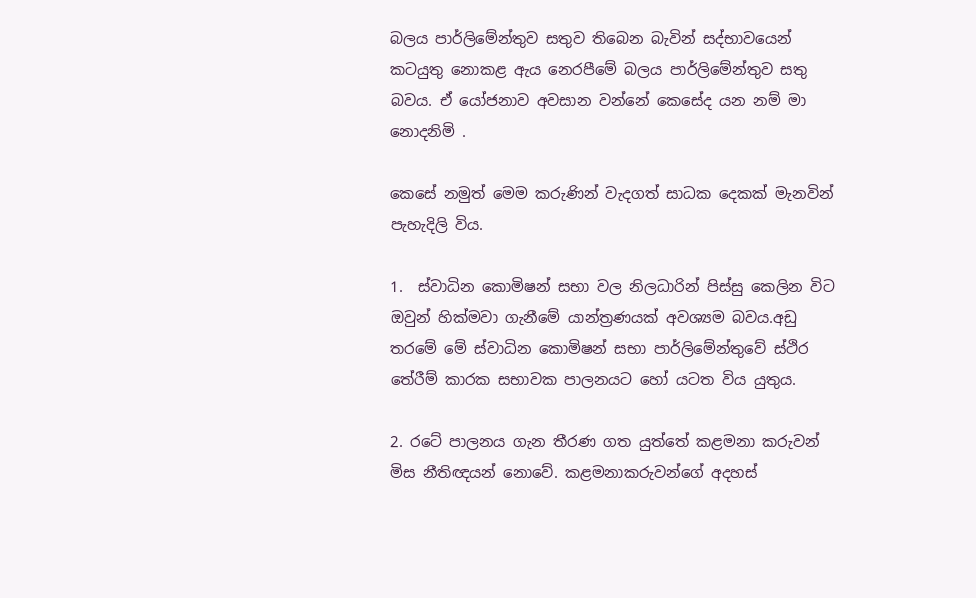බලය පාර්ලිමේන්තුව සතුව තිබෙන බැවින් සද්භාවයෙන් කටයුතු නොකළ ඇය නෙරපීමේ බලය පාර්ලිමේන්තුව සතු බවය. ඒ යෝජනාව අවසාන වන්නේ කෙසේද යන නම් මා නොදනිමි .

කෙසේ නමුත් මෙම කරුණින් වැදගත් සාධක දෙකක් මැනවින් පැහැදිලි විය.

1.  ස්වාධින කොමිෂන් සභා වල නිලධාරින් පිස්සු කෙලින විට ඔවුන් හික්මවා ගැනීමේ යාන්ත්‍රණයක් අවශ්‍යම බවය.අඩු තරමේ මේ ස්වාධින කොමිෂන් සභා පාර්ලිමේන්තුවේ ස්ථිර තේරීම් කාරක සභාවක පාලනයට හෝ යටත විය යුතුය.

2. රටේ පාලනය ගැන තීරණ ගත යුත්තේ කළමනා කරුවන් මිස නීතිඥයන් නොවේ. කළමනාකරුවන්ගේ අදහස්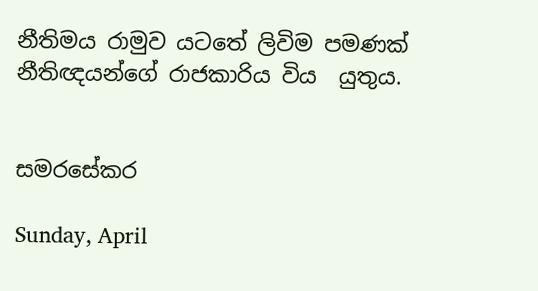නීතිමය රාමුව යටතේ ලිවිම පමණක් නීතිඥයන්ගේ රාජකාරිය විය  යුතුය.


සමරසේකර

Sunday, April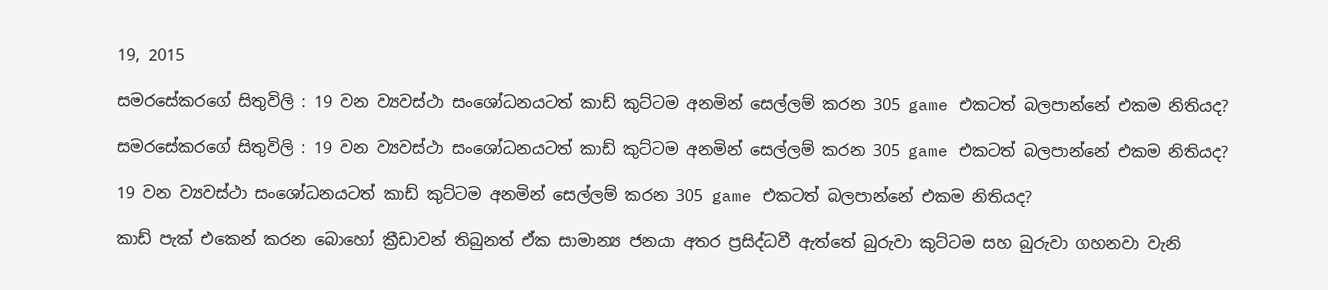19, 2015

සමරසේකරගේ සිතුවිලි : 19 වන ව්‍යවස්ථා සංශෝධනයටත් කාඩ් කුට්ටම අනමින් සෙල්ලම් කරන 305 game එකටත් බලපාන්නේ එකම නිතියද?

සමරසේකරගේ සිතුවිලි : 19 වන ව්‍යවස්ථා සංශෝධනයටත් කාඩ් කුට්ටම අනමින් සෙල්ලම් කරන 305 game එකටත් බලපාන්නේ එකම නිතියද?

19 වන ව්‍යවස්ථා සංශෝධනයටත් කාඩ් කුට්ටම අනමින් සෙල්ලම් කරන 305 game එකටත් බලපාන්නේ එකම නිතියද?

කාඩ් පැක් එකෙන් කරන බොහෝ ක්‍රීඩාවන් තිබුනත් ඒක සාමාන්‍ය ජනයා අතර ප්‍රසිද්ධවී ඇත්තේ බුරුවා කුට්ටම සහ බුරුවා ගහනවා වැනි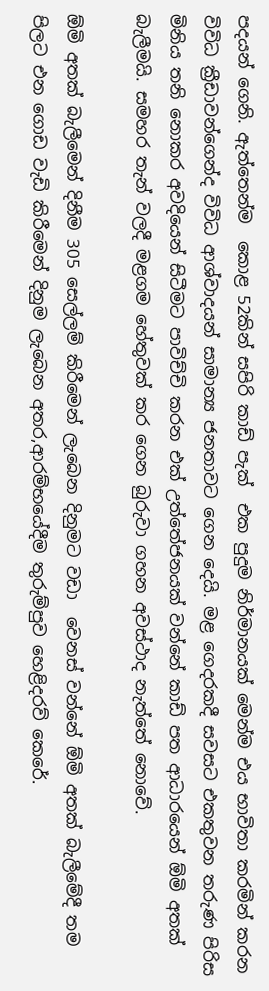පදයන් ගෙනි. ඇත්තෙන්ම  කොළ 52කින් සපිරි කාඩ් පැක්  එක පුදුම නිර්මානයක් මෙන්ම එය භාවිතා කරමින් කරන විවිධ ක්‍රීඩාවන්ගෙන්ද විවිධ ආශ්වාදයන් සාමාන්‍ය ජනතාවට ගෙන දෙයි. මළ ගෙදරකදී සවසට එකතුවන තරුණ පිරිස මිනිය තනි නොකර අවදියෙන් සිටීමට පාවිච්චි කරන එක් උත්තේජනයක් වන්නේ කාඩ් පත ආධාරයෙන් ඕමි අතක් බැලීමයි. සමහර තැන් වලදී මළගම හේතුවක් කර ගෙන බුරුවා ගහන අවස්ථාද නැත්තේ නොවේ.

ඕමි අතක් බැලීමෙන් දිනීම 305 සෙල්ලම් කිරීමෙන් ලැබෙන දිනුමට වඩා  වෙනස් වන්නේ ඕමි අතක් බැලීමේදී තම පිලට එන ගොඩ වැඩි කිරීමෙන් දිනුම ලැබෙන අතර,ආරම්භයේදීම තුරුම්පුව හෙළිදරව් කෙරේ.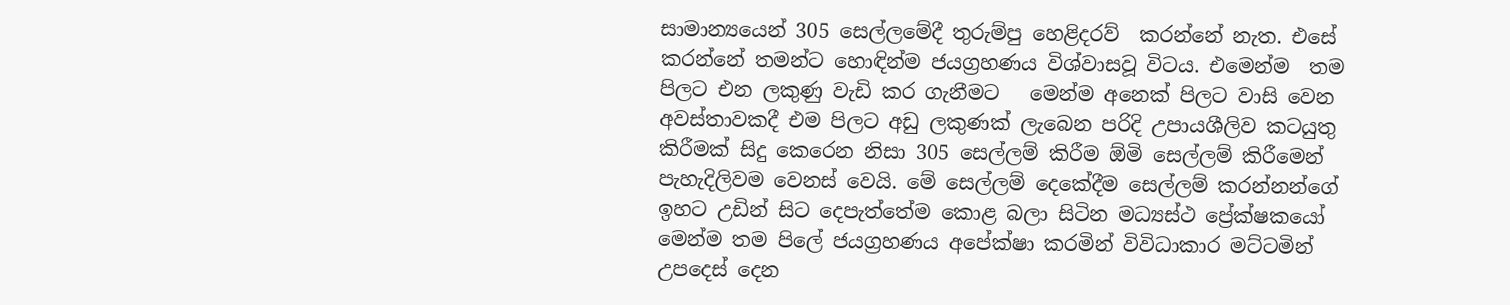සාමාන්‍යයෙන් 305 සෙල්ලමේදී තුරුම්පු හෙළිදරව්  කරන්නේ නැත. එසේ කරන්නේ තමන්ට හොඳින්ම ජයග්‍රහණය විශ්වාසවූ විටය. එමෙන්ම  තම පිලට එන ලකුණු වැඩි කර ගැනීමට   මෙන්ම අනෙක් පිලට වාසි වෙන අවස්තාවකදී එම පිලට අඩු ලකුණක් ලැබෙන පරිදි උපායශීලිව කටයුතු කිරීමක් සිදු කෙරෙන නිසා 305 සෙල්ලම් කිරීම ඕමි සෙල්ලම් කිරීමෙන් පැහැදිලිවම වෙනස් වෙයි. මේ සෙල්ලම් දෙකේදීම සෙල්ලම් කරන්නන්ගේ ඉහට උඩින් සිට දෙපැත්තේම කොළ බලා සිටින මධ්‍යස්ථ ප්‍රේක්ෂකයෝ මෙන්ම තම පිලේ ජයග්‍රහණය අපේක්ෂා කරමින් විවිධාකාර මට්ටමින් උපදෙස් දෙන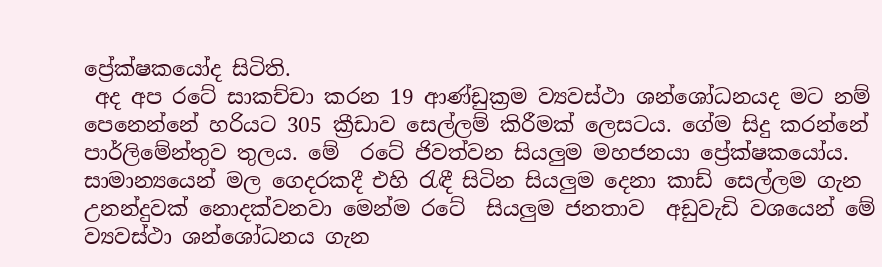ප්‍රේක්ෂකයෝද සිටිති.
 අද අප රටේ සාකච්චා කරන 19 ආණ්ඩුක්‍රම ව්‍යවස්ථා ශන්ශෝධනයද මට නම් පෙනෙන්නේ හරියට 305 ක්‍රීඩාව සෙල්ලම් කිරීමක් ලෙසටය. ගේම සිදු කරන්නේ පාර්ලිමේන්තුව තුලය. මේ  රටේ ජිවත්වන සියලුම මහජනයා ප්‍රේක්ෂකයෝය. සාමාන්‍යයෙන් මල ගෙදරකදී එහි රැඳී සිටින සියලුම දෙනා කාඩ් සෙල්ලම ගැන උනන්දුවක් නොදක්වනවා මෙන්ම රටේ  සියලුම ජනතාව  අඩුවැඩි වශයෙන් මේ ව්‍යවස්ථා ශන්ශෝධනය ගැන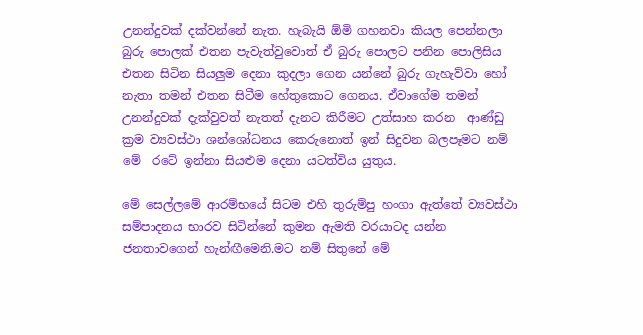උනන්දුවක් දක්වන්නේ නැත. හැබැයි ඕමි ගහනවා කියල පෙන්නලා බුරු පොලක් එතන පැවැත්වුවොත් ඒ බුරු පොලට පනින පොලිසිය එතන සිටින සියලුම දෙනා කුදලා ගෙන යන්නේ බුරු ගැහැව්වා හෝ නැතා තමන් එතන සිටීම හේතුකොට ගෙනය. ඒවාගේම තමන් උනන්දුවක් දැක්වුවත් නැතත් දැනට කිරීමට උත්සාහ කරන  ආණ්ඩු ක්‍රම ව්‍යවස්ථා ශන්ශෝධනය කෙරුනොත් ඉන් සිදුවන බලපෑමට නම් මේ  රටේ ඉන්නා සියළුම දෙනා යටත්විය යුතුය.

මේ සෙල්ලමේ ආරම්භයේ සිටම එහි තුරුම්පු හංගා ඇත්තේ ව්‍යවස්ථා සම්පාදනය භාරව සිටින්නේ කුමන ඇමති වරයාටද යන්න ජනතාවගෙන් හැන්ඟීමෙනි.මට නම් සිතුනේ මේ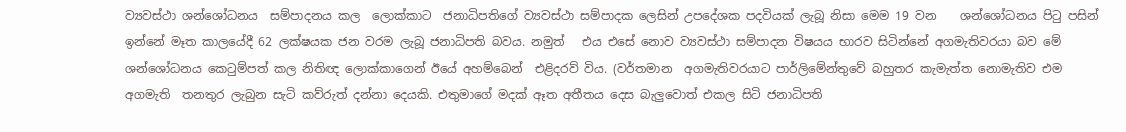ව්‍යවස්ථා ශන්ශෝධනය  සම්පාදනය කල  ලොක්කාට  ජනාධිපතිගේ ව්‍යවස්ථා සම්පාදක ලෙසින් උපදේශක පදවියක් ලැබූ නිසා මෙම 19 වන    ශන්ශෝධනය පිටු පසින් ඉන්නේ මෑත කාලයේදී 62 ලක්ෂයක ජන වරම ලැබූ ජනාධිපති බවය. නමුත්   එය එසේ නොව ව්‍යවස්ථා සම්පාදන විෂයය භාරව සිටින්නේ අගමැතිවරයා බව මේ ශන්ශෝධනය කෙටුම්පත් කල නිතිඥ ලොක්කාගෙන් ඊයේ අහම්බෙන්  එළිදරව් විය. (වර්තමාන  අගමැතිවරයාට පාර්ලිමේන්තුවේ බහුතර කැමැත්ත නොමැතිව එම අගමැති  තනතුර ලැබුන සැටි කව්රුත් දන්නා දෙයකි. එතුමාගේ මදක් ඈත අතීතය දෙස බැලුවොත් එකල සිටි ජනාධිපති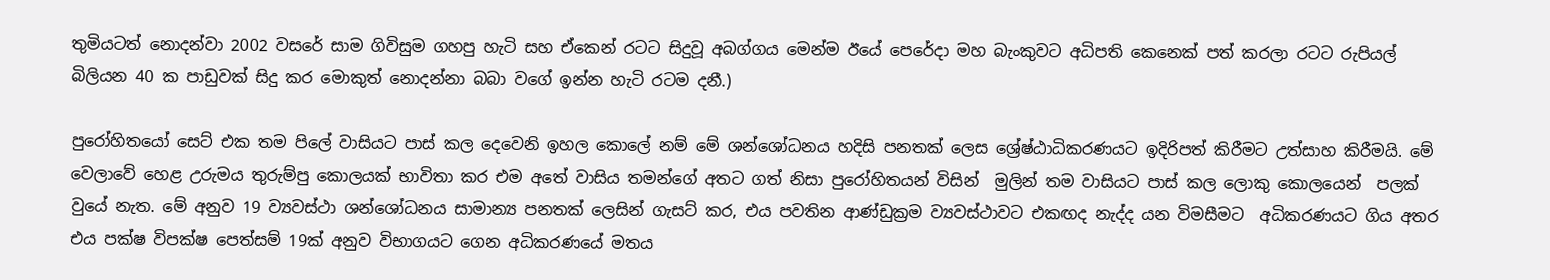තුමියටත් නොදන්වා 2002 වසරේ සාම ගිවිසුම ගහපු හැටි සහ ඒකෙන් රටට සිදුවූ අබග්ගය මෙන්ම ඊයේ පෙරේදා මහ බැංකුවට අධිපති කෙනෙක් පත් කරලා රටට රුපියල් බිලියන 40 ක පාඩුවක් සිදු කර මොකුත් නොදන්නා බබා වගේ ඉන්න හැටි රටම දනී.)

පුරෝහිතයෝ සෙට් එක තම පිලේ වාසියට පාස් කල දෙවෙනි ඉහල කොලේ නම් මේ ශන්ශෝධනය හදිසි පනතක් ලෙස ශ්‍රේෂ්ඨාධිකරණයට ඉදිරිපත් කිරීමට උත්සාහ කිරීමයි. මේ වෙලාවේ හෙළ උරුමය තුරුම්පු කොලයක් භාවිතා කර එම අතේ වාසිය තමන්ගේ අතට ගත් නිසා පුරෝහිතයන් විසින්  මුලින් තම වාසියට පාස් කල ලොකු කොලයෙන්  පලක් වුයේ නැත. මේ අනුව 19 ව්‍යවස්ථා ශන්ශෝධනය සාමාන්‍ය පනතක් ලෙසින් ගැසට් කර, එය පවතින ආණ්ඩුක්‍රම ව්‍යවස්ථාවට එකඟද නැද්ද යන විමසීමට  අධිකරණයට ගිය අතර එය පක්ෂ විපක්ෂ පෙත්සම් 19ක් අනුව විභාගයට ගෙන අධිකරණයේ මතය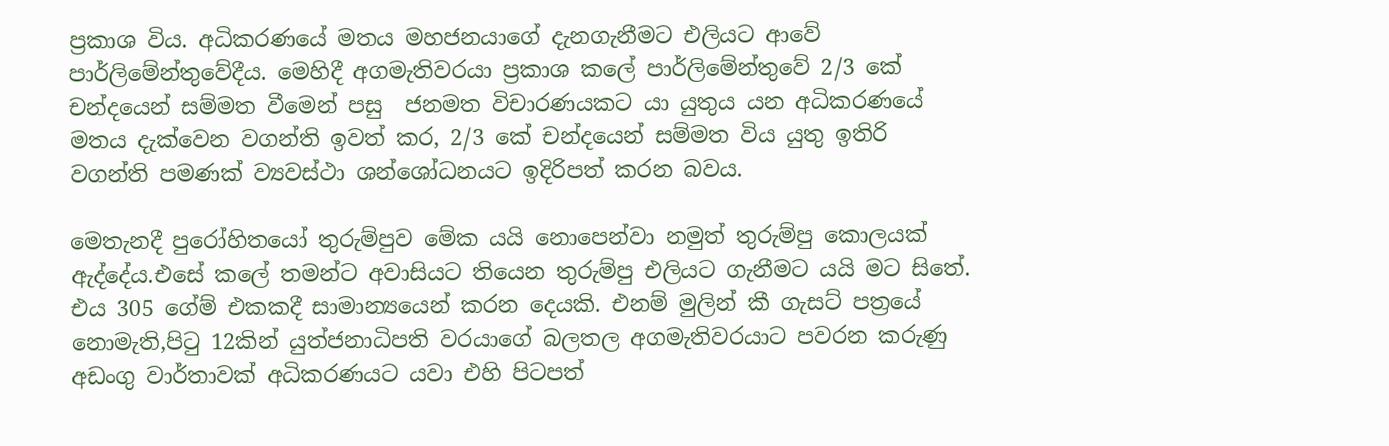ප්‍රකාශ විය. අධිකරණයේ මතය මහජනයාගේ දැනගැනීමට එලියට ආවේ පාර්ලිමේන්තුවේදීය. මෙහිදී අගමැතිවරයා ප්‍රකාශ කලේ පාර්ලිමේන්තුවේ 2/3 කේ චන්දයෙන් සම්මත වීමෙන් පසු  ජනමත විචාරණයකට යා යුතුය යන අධිකරණයේ මතය දැක්වෙන වගන්ති ඉවත් කර, 2/3 කේ චන්දයෙන් සම්මත විය යුතු ඉතිරි වගන්ති පමණක් ව්‍යවස්ථා ශන්ශෝධනයට ඉදිරිපත් කරන බවය.

මෙතැනදී පුරෝහිතයෝ තුරුම්පුව මේක යයි නොපෙන්වා නමුත් තුරුම්පු කොලයක් ඇද්දේය.එසේ කලේ තමන්ට අවාසියට තියෙන තුරුම්පු එලියට ගැනීමට යයි මට සිතේ. එය 305 ගේම් එකකදී සාමාන්‍යයෙන් කරන දෙයකි. එනම් මුලින් කී ගැසට් පත්‍රයේ නොමැති,පිටු 12කින් යුත්ජනාධිපති වරයාගේ බලතල අගමැතිවරයාට පවරන කරුණු අඩංගු වාර්තාවක් අධිකරණයට යවා එහි පිටපත්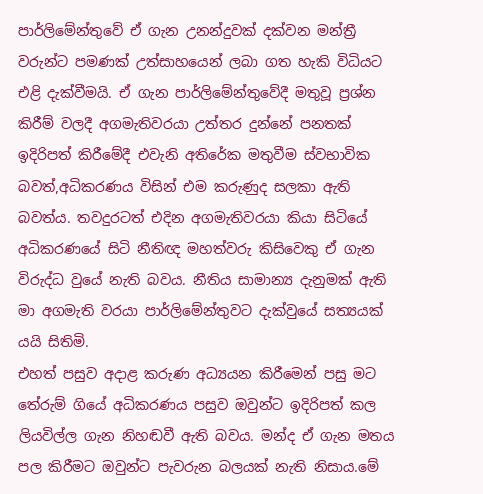පාර්ලිමේන්තුවේ ඒ ගැන උනන්දුවක් දක්වන මන්ත්‍රී වරුන්ට පමණක් උත්සාහයෙන් ලබා ගත හැකි විධියට එළි දැක්වීමයි. ඒ ගැන පාර්ලිමේන්තුවේදී මතුවූ ප්‍රශ්න කිරීම් වලදී අගමැතිවරයා උත්තර දුන්නේ පනතක් ඉදිරිපත් කිරීමේදී එවැනි අතිරේක මතුවීම ස්වභාවික බවත්,අධිකරණය විසින් එම කරුණුද සලකා ඇති බවත්ය. තවදුරටත් එදින අගමැතිවරයා කියා සිටියේ අධිකරණයේ සිටි නීතිඥ මහත්වරු කිසිවෙකු ඒ ගැන විරුද්ධ වුයේ නැති බවය. නීතිය සාමාන්‍ය දැනුමක් ඇති මා අගමැති වරයා පාර්ලිමේන්තුවට දැක්වුයේ සත්‍යයක් යයි සිතිමි.
එහත් පසුව අදාළ කරුණ අධ්‍යයන කිරීමෙන් පසු මට තේරුම් ගියේ අධිකරණය පසුව ඔවුන්ට ඉදිරිපත් කල ලියවිල්ල ගැන නිහඬවී ඇති බවය. මන්ද ඒ ගැන මතය පල කිරීමට ඔවුන්ට පැවරුන බලයක් නැති නිසාය.මේ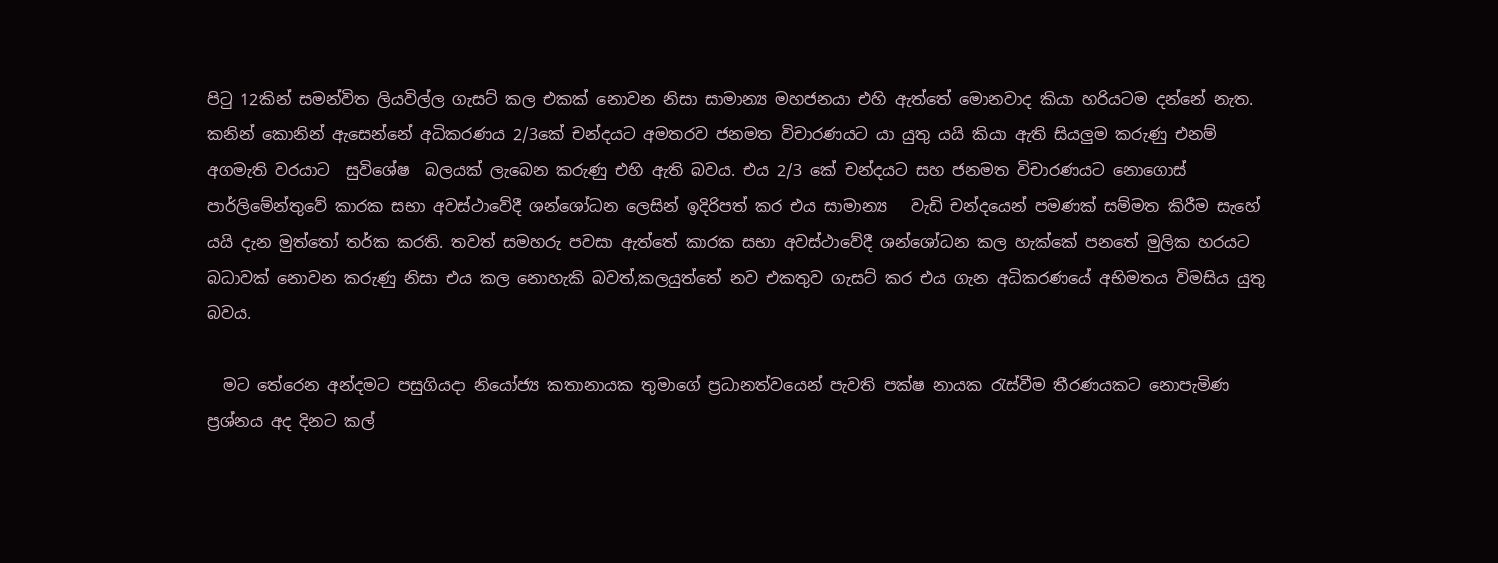පිටු 12කින් සමන්විත ලියවිල්ල ගැසට් කල එකක් නොවන නිසා සාමාන්‍ය මහජනයා එහි ඇත්තේ මොනවාද කියා හරියටම දන්නේ නැත. කනින් කොනින් ඇසෙන්නේ අධිකරණය 2/3කේ චන්දයට අමතරව ජනමත විචාරණයට යා යුතු යයි කියා ඇති සියලුම කරුණු එනම් අගමැති වරයාට  සුවිශේෂ  බලයක් ලැබෙන කරුණු එහි ඇති බවය. එය 2/3 කේ චන්දයට සහ ජනමත විචාරණයට නොගොස් පාර්ලිමේන්තුවේ කාරක සභා අවස්ථාවේදී ශන්ශෝධන ලෙසින් ඉදිරිපත් කර එය සාමාන්‍ය   වැඩි චන්දයෙන් පමණක් සම්මත කිරීම සැහේ යයි දැන මුත්තෝ තර්ක කරති. තවත් සමහරු පවසා ඇත්තේ කාරක සභා අවස්ථාවේදී ශන්ශෝධන කල හැක්කේ පනතේ මුලික හරයට බධාවක් නොවන කරුණු නිසා එය කල නොහැකි බවත්,කලයුත්තේ නව එකතුව ගැසට් කර එය ගැන අධිකරණයේ අභිමතය විමසිය යුතු බවය.

  මට තේරෙන අන්දමට පසුගියදා නියෝජ්‍ය කතානායක තුමාගේ ප්‍රධානත්වයෙන් පැවති පක්ෂ නායක රැස්වීම තීරණයකට නොපැමිණ ප්‍රශ්නය අද දිනට කල්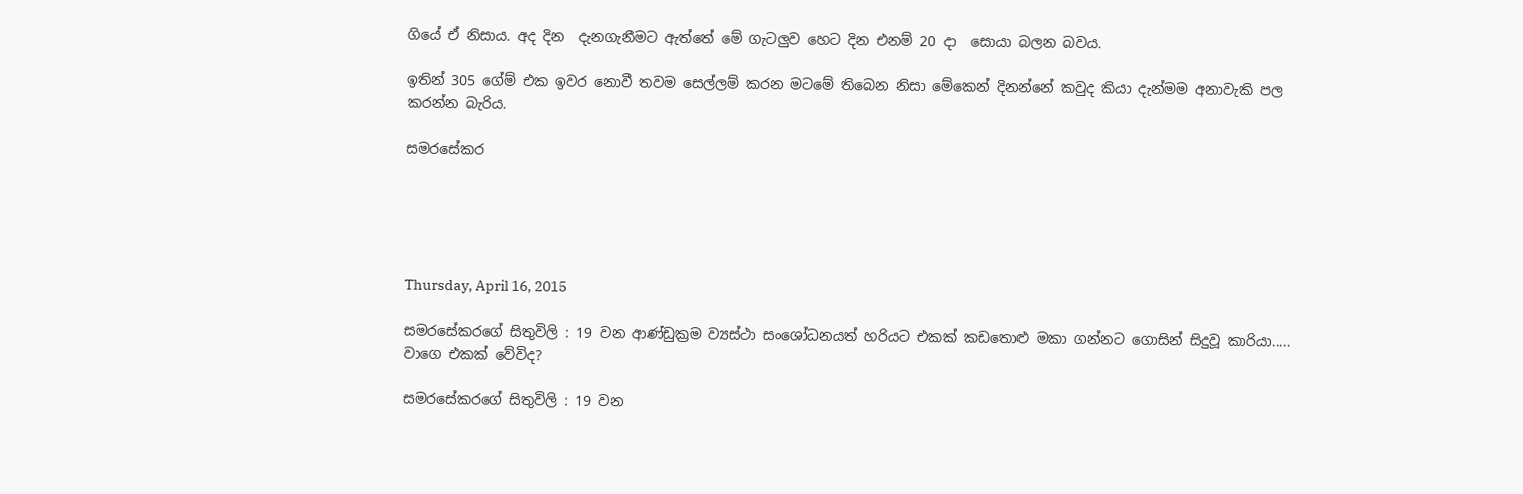ගියේ ඒ නිසාය. අද දින  දැනගැනීමට ඇත්තේ මේ ගැටලුව හෙට දින එනම් 20 දා  සොයා බලන බවය.

ඉතින් 305 ගේම් එක ඉවර නොවී තවම සෙල්ලම් කරන මටමේ තිබෙන නිසා මේකෙන් දිනන්නේ කවුද කියා දැන්මම අනාවැකි පල කරන්න බැරිය.

සමරසේකර





Thursday, April 16, 2015

සමරසේකරගේ සිතුවිලි : 19 වන ආණ්ඩුක්‍රම ව්‍යස්ථා සංශෝධනයත් හරියට එකක් කඩතොළු මකා ගන්නට ගොසින් සිදුවූ කාරියා..... වාගෙ එකක් වේවිද?

සමරසේකරගේ සිතුවිලි : 19 වන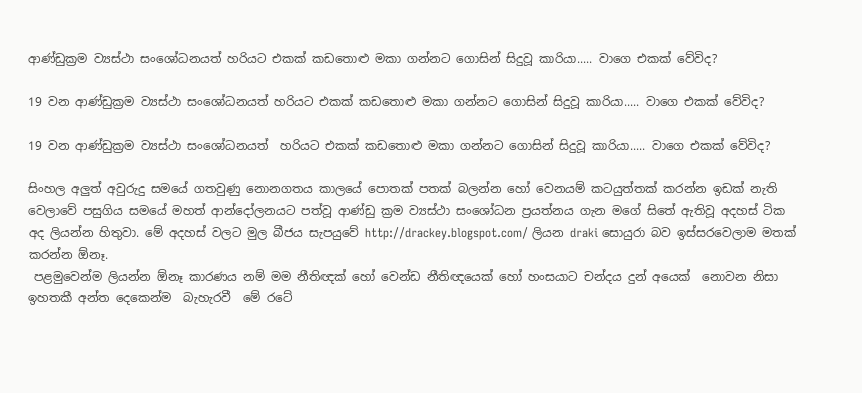ආණ්ඩුක්‍රම ව්‍යස්ථා සංශෝධනයත් හරියට එකක් කඩතොළු මකා ගන්නට ගොසින් සිදුවූ කාරියා..... වාගෙ එකක් වේවිද?

19 වන ආණ්ඩුක්‍රම ව්‍යස්ථා සංශෝධනයත් හරියට එකක් කඩතොළු මකා ගන්නට ගොසින් සිදුවූ කාරියා..... වාගෙ එකක් වේවිද?

19 වන ආණ්ඩුක්‍රම ව්‍යස්ථා සංශෝධනයත්  හරියට එකක් කඩතොළු මකා ගන්නට ගොසින් සිදුවූ කාරියා..... වාගෙ එකක් වේවිද?

සිංහල අලුත් අවුරුදු සමයේ ගතවුණු නොනගතය කාලයේ පොතක් පතක් බලන්න හෝ වෙනයම් කටයුත්තක් කරන්න ඉඩක් නැති වෙලාවේ පසුගිය සමයේ මහත් ආන්දෝලනයට පත්වූ ආණ්ඩු ක්‍රම ව්‍යස්ථා සංශෝධන ප්‍රයත්නය ගැන මගේ සිතේ ඇතිවූ අදහස් ටික අද ලියන්න හිතුවා. මේ අදහස් වලට මුල බීජය සැපයුවේ http://drackey.blogspot.com/ ලියන draki සොයුරා බව ඉස්සරවෙලාම මතක් කරන්න ඕනෑ.
 පළමුවෙන්ම ලියන්න ඕනෑ කාරණය නම් මම නීතිඥක් හෝ වෙන්ඩ නීතිඥයෙක් හෝ හංසයාට චන්දය දුන් අයෙක්  නොවන නිසා ඉහතකී අන්ත දෙකෙන්ම  බැහැරවී  මේ රටේ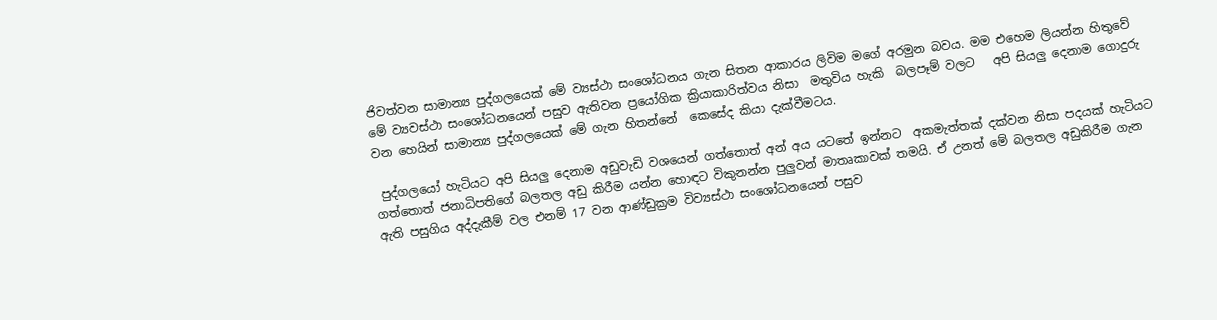ජිවත්වන සාමාන්‍ය පුද්ගලයෙක් මේ ව්‍යස්ථා සංශෝධනය ගැන සිතන ආකාරය ලිවිම මගේ අරමුන බවය. මම එහෙම ලියන්න හිතුවේ මේ ව්‍යවස්ථා සංශෝධනයෙන් පසුව ඇතිවන ප්‍රයෝගික ක්‍රියාකාරිත්වය නිසා  මතුවිය හැකි  බලපෑම් වලට   අපි සියලු දෙනාම ගොදුරු වන හෙයින් සාමාන්‍ය පුද්ගලයෙක් මේ ගැන හිතන්නේ  කෙසේද කියා දැක්වීමටය.

 පුද්ගලයෝ හැටියට අපි සියලු දෙනාම අඩුවැඩි වශයෙන් ගත්තොත් අන් අය යටතේ ඉන්නට  අකමැත්තක් දක්වන නිසා පදයක් හැටියට ගත්තොත් ජනාධිපතිගේ බලතල අඩු කිරීම යන්න හොඳට විකුනන්න පුලුවන් මාතෘකාවක් තමයි. ඒ උනත් මේ බලතල අඩුකිරීම ගැන ඇති පසුගිය අද්දැකීම් වල එනම් 17 වන ආණ්ඩුක්‍රම විව්‍යස්ථා සංශෝධනයෙන් පසුව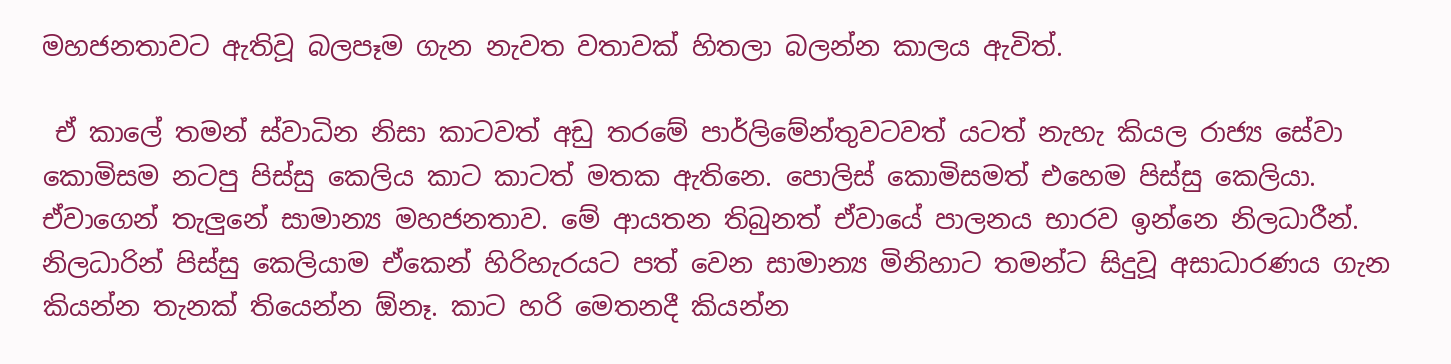මහජනතාවට ඇතිවූ බලපෑම ගැන නැවත වතාවක් හිතලා බලන්න කාලය ඇවිත්.

 ඒ කාලේ තමන් ස්වාධින නිසා කාටවත් අඩු තරමේ පාර්ලිමේන්තුවටවත් යටත් නැහැ කියල රාජ්‍ය සේවා කොමිසම නටපු පිස්සු කෙලිය කාට කාටත් මතක ඇතිනෙ. පොලිස් කොමිසමත් එහෙම පිස්සු කෙලියා. ඒවාගෙන් තැලුනේ සාමාන්‍ය මහජනතාව. මේ ආයතන තිබුනත් ඒවායේ පාලනය භාරව ඉන්නෙ නිලධාරීන්. නිලධාරින් පිස්සු කෙලියාම ඒකෙන් හිරිහැරයට පත් වෙන සාමාන්‍ය මිනිහාට තමන්ට සිදුවූ අසාධාරණය ගැන කියන්න තැනක් තියෙන්න ඕනෑ. කාට හරි මෙතනදී කියන්න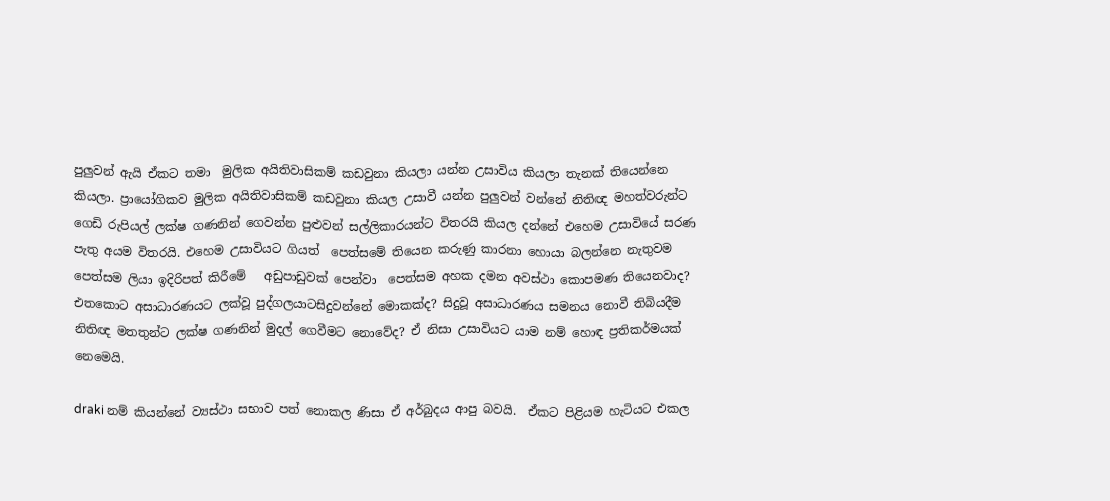පුලුවන් ඇයි ඒකට තමා  මුලික අයිතිවාසිකම් කඩවුනා කියලා යන්න උසාවිය කියලා තැනක් තියෙන්නෙ කියලා. ප්‍රායෝගිකව මුලික අයිතිවාසිකම් කඩවුනා කියල උසාවී යන්න පුලුවන් වන්නේ නිතිඥ මහත්වරුන්ට ගෙඩි රුපියල් ලක්ෂ ගණනින් ගෙවන්න පුළුවන් සල්ලිකාරයන්ට විතරයි කියල දන්නේ එහෙම උසාවියේ සරණ පැතු අයම විතරයි. එහෙම උසාවියට ගියත්  පෙත්සමේ තියෙන කරුණු කාරනා හොයා බලන්නෙ නැතුවම පෙත්සම ලියා ඉදිරිපත් කිරීමේ   අඩුපාඩුවක් පෙන්වා  පෙත්සම අහක දමන අවස්ථා කොපමණ තියෙනවාද? එතකොට අසාධාරණයට ලක්වූ පුද්ගලයාටසිදුවන්නේ මොකක්ද? සිදුවූ අසාධාරණය සමනය නොවී තිබියදීම නිතිඥ මතතුන්ට ලක්ෂ ගණනින් මුදල් ගෙවීමට නොවේද? ඒ නිසා උසාවියට යාම නම් හොඳ ප්‍රතිකර්මයක්  නෙමෙයි.

draki නම් කියන්නේ ව්‍යස්ථා සභාව පත් නොකල ණිසා ඒ අර්බුදය ආපු බවයි.  ඒකට පිළියම හැටියට එකල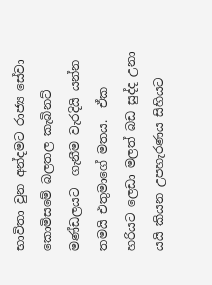භාවිතා වුන අන්දමට රාජ්‍ය සේවා කොමිසමේ බලතල කැබිනට් මණ්ඩලයට  ගැනීම වැරදියි යන්න තමයි එතුමාගේ මතය.  ඒක   හරියට ලෙඩා මලත් බඩ සුද්ද උනා යයි කියන උපහැරණය සිහියට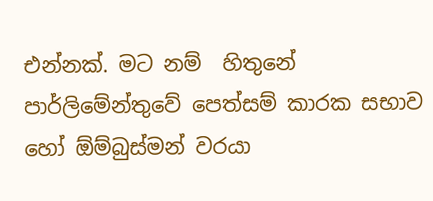එන්නක්. මට නම්  හිතුනේ පාර්ලිමේන්තුවේ පෙත්සම් කාරක සභාව හෝ ඕම්බුස්මන් වරයා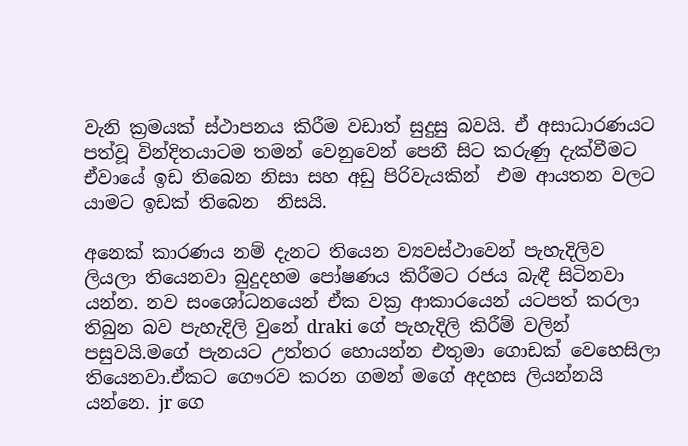වැනි ක්‍රමයක් ස්ථාපනය කිරීම වඩාත් සුදුසු බවයි. ඒ අසාධාරණයට පත්වූ වින්දිතයාටම තමන් වෙනුවෙන් පෙනී සිට කරුණු දැක්වීමට  ඒවායේ ඉඩ තිබෙන නිසා සහ අඩු පිරිවැයකින්  එම ආයතන වලට  යාමට ඉඩක් තිබෙන  නිසයි.

අනෙක් කාරණය නම් දැනට තියෙන ව්‍යවස්ථාවෙන් පැහැදිලිව ලියලා තියෙනවා බුදුදහම පෝෂණය කිරීමට රජය බැඳී සිටිනවා යන්න. නව සංශෝධනයෙන් ඒක වක්‍ර ආකාරයෙන් යටපත් කරලා තිබුන බව පැහැදිලි වුනේ draki ගේ පැහැදිලි කිරීම් වලින් පසුවයි.මගේ පැනයට උත්තර හොයන්න එතුමා ගොඩක් වෙහෙසිලා තියෙනවා.ඒකට ගෞරව කරන ගමන් මගේ අදහස ලියන්නයි යන්නෙ. jr ගෙ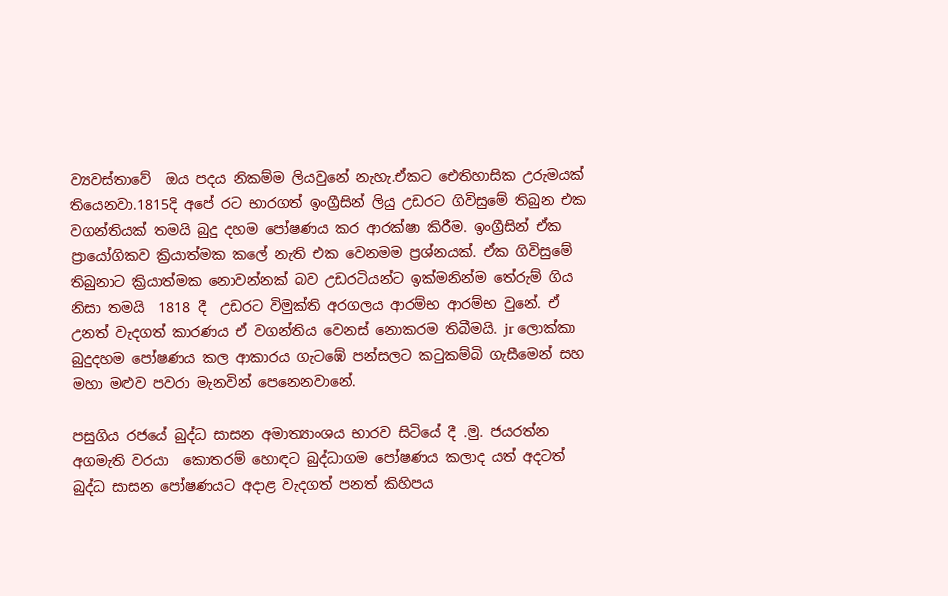ව්‍යවස්තාවේ  ඔය පදය නිකම්ම ලියවුනේ නැහැ.ඒකට ඓතිහාසික උරුමයක් තියෙනවා.1815දි අපේ රට භාරගත් ඉංග්‍රීසින් ලියු උඩරට ගිවිසුමේ තිබුන එක වගන්තියක් තමයි බුදු දහම පෝෂණය කර ආරක්ෂා කිරීම. ඉංග්‍රීසින් ඒක ප්‍රායෝගිකව ක්‍රියාත්මක කලේ නැති එක වෙනමම ප්‍රශ්නයක්. ඒක ගිවිසුමේ තිබුනාට ක්‍රියාත්මක නොවන්නක් බව උඩරටියන්ට ඉක්මනින්ම තේරුම් ගිය නිසා තමයි  1818 දී  උඩරට විමුක්ති අරගලය ආරම්භ ආරම්භ වුනේ. ඒ උනත් වැදගත් කාරණය ඒ වගන්තිය වෙනස් නොකරම තිබීමයි. jr ලොක්කා බුදුදහම පෝෂණය කල ආකාරය ගැටඹේ පන්සලට කටුකම්බි ගැසීමෙන් සහ මහා මළුව පවරා මැනවින් පෙනෙනවානේ.

පසුගිය රජයේ බුද්ධ සාසන අමාත්‍යාංශය භාරව සිටියේ දී .මු. ජයරත්න අගමැති වරයා  කොතරම් හොඳට බුද්ධාගම පෝෂණය කලාද යත් අදටත් බුද්ධ සාසන පෝෂණයට අදාළ වැදගත් පනත් කිහිපය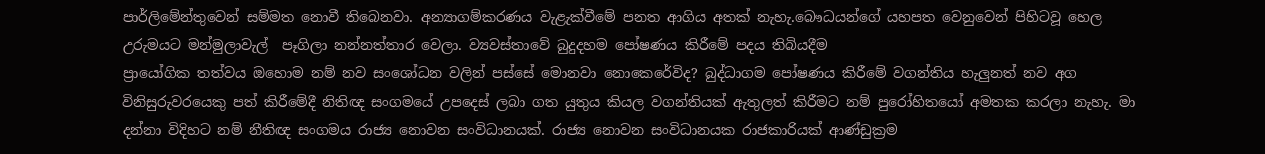පාර්ලිමේන්තුවෙන් සම්මත නොවී තිබෙනවා. අන්‍යාගම්කරණය වැළැක්වීමේ පනත ආගිය අතක් නැහැ.බෞධයන්ගේ යහපත වෙනුවෙන් පිහිටවූ හෙල උරුමයට මන්මුලාවැල්  පෑගිලා නන්නත්තාර වෙලා. ව්‍යවස්තාවේ බුදුදහම පෝෂණය කිරීමේ පදය තිබියදීම
ප්‍රායෝගික තත්වය ඔහොම නම් නව සංශෝධන වලින් පස්සේ මොනවා නොකෙරේවිද? බුද්ධාගම පෝෂණය කිරීමේ වගන්තිය හැලුනත් නව අග විනිසුරුවරයෙකු පත් කිරීමේදී නිතිඥ සංගමයේ උපදෙස් ලබා ගත යුතුය කියල වගන්තියක් ඇතුලත් කිරීමට නම් පුරෝහිතයෝ අමතක කරලා නැහැ. මා දන්නා විදිහට නම් නීතිඥ සංගමය රාජ්‍ය නොවන සංවිධානයක්. රාජ්‍ය නොවන සංවිධානයක රාජකාරියක් ආණ්ඩුක්‍රම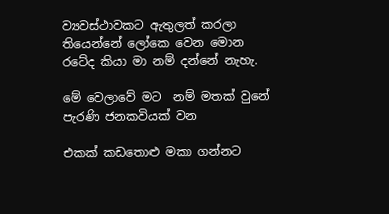ව්‍යවස්ථාවකට ඇතුලත් කරලා තියෙන්නේ ලෝකෙ වෙන මොන රටේද කියා මා නම් දන්නේ නැහැ.

මේ වෙලාවේ මට  නම් මතක් වුනේ පැරණි ජනකවියක් වන

එකක් කඩතොළු මකා ගන්නට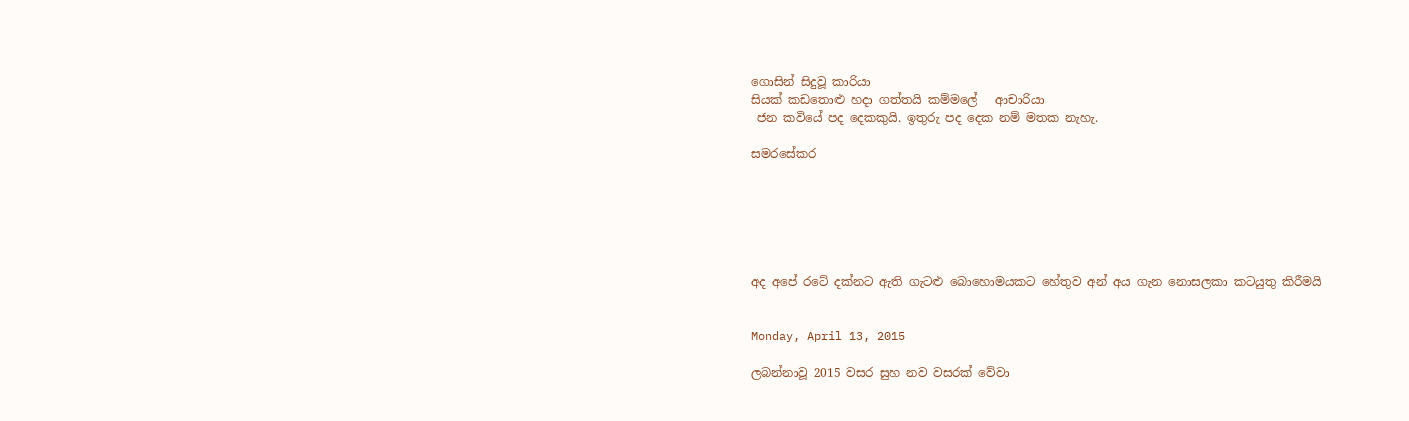ගොසින් සිදුවූ කාරියා
සියක් කඩතොළු හදා ගත්තයි කම්මලේ   ආචාරියා
 ජන කවියේ පද දෙකකුයි. ඉතුරු පද දෙක නම් මතක නැහැ.

සමරසේකර






අද අපේ රටේ දක්නට ඇති ගැටළු බොහොමයකට හේතුව අන් අය ගැන නොසලකා කටයුතු කිරීමයි


Monday, April 13, 2015

ලබන්නාවූ 2015 වසර සුහ නව වසරක් වේවා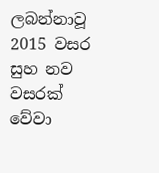ලබන්නාවූ 2015 වසර සුහ නව වසරක් වේවා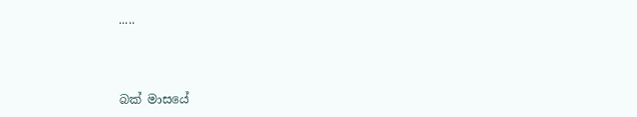.....



බක් මාසයේ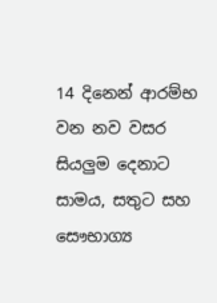14 දිනෙන් ආරම්භ වන නව වසර සියලුම දෙනාට සාමය, සතුට සහ සෞභාග්‍ය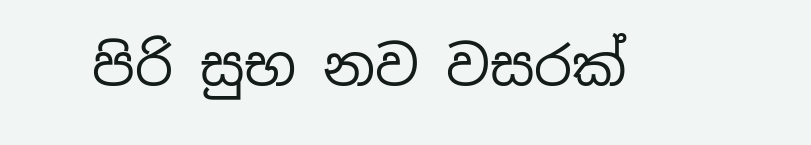පිරි සුභ නව වසරක්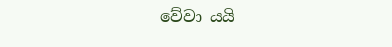වේවා යයි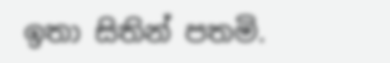ඉතා සිතින් පතමි.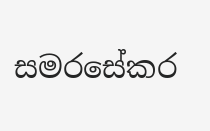සමරසේකර